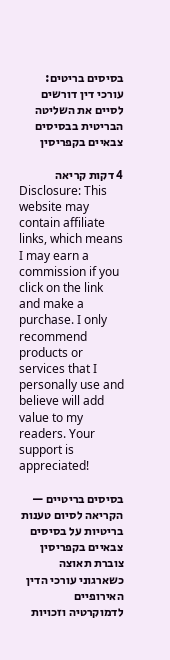בסיסים בריטים: עורכי דין דורשים לסיים את השליטה הבריטית בבסיסים צבאיים בקפריסין

4 דקות קריאה
Disclosure: This website may contain affiliate links, which means I may earn a commission if you click on the link and make a purchase. I only recommend products or services that I personally use and believe will add value to my readers. Your support is appreciated!

בסיסים בריטיים — הקריאה לסיום טענות בריטיות על בסיסים צבאיים בקפריסין צוברת תאוצה כשארגוני עורכי הדין האירופיים לדמוקרטיה וזכויות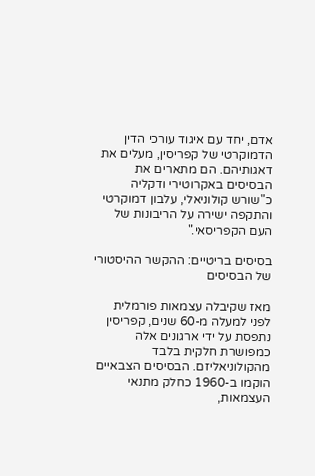אדם, יחד עם איגוד עורכי הדין הדמוקרטי של קפריסין, מעלים את דאגותיהם. הם מתארים את הבסיסים באקרוטירי ודקליה כ"שורש קולוניאלי, עלבון דמוקרטי והתקפה ישירה על הריבונות של העם הקפריסאי."

בסיסים בריטיים: ההקשר ההיסטורי של הבסיסים

מאז שקיבלה עצמאות פורמלית לפני למעלה מ-60 שנים, קפריסין נתפסת על ידי ארגונים אלה כמפושרת חלקית בלבד מהקולוניאליזם. הבסיסים הצבאיים הוקמו ב-1960 כחלק מתנאי העצמאות,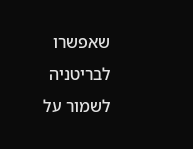שאפשרו לבריטניה לשמור על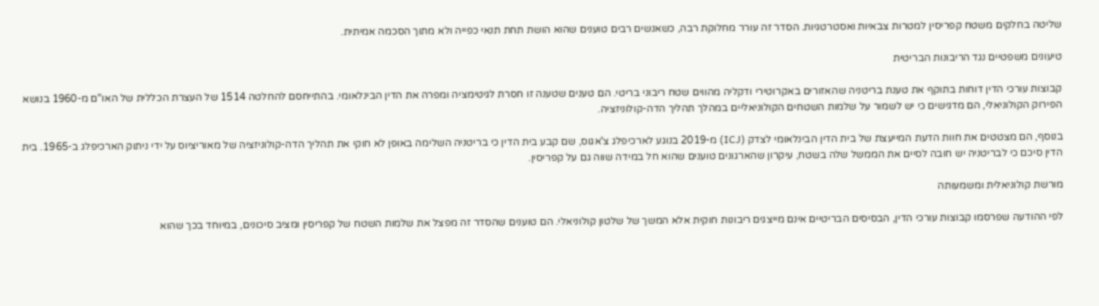שליטה בחלקים משטח קפריסין למטרות צבאיות ואסטרטגיות. הסדר זה עורר מחלוקת רבה, כשאנשים רבים טוענים שהוא הושת תחת תנאי כפייה ולא מתוך הסכמה אמיתית.

טיעונים משפטיים נגד הריבונות הבריטית

קבוצות עורכי הדין דוחות בתוקף את טענת בריטניה שהאזורים באקרוטירי ודקליה מהווים שטח ריבוני בריטי. הם טענים שטענה זו חסרת לגיטימציה ומפרה את הדין הבינלאומי. בהתייחסם להחלטה 1514 של העצרת הכללית של האו"ם מ-1960 בנושא הפירוק הקולוניאלי, הם מדגישים כי יש לשמור על שלמות השטחים הקולוניאליים במהלך תהליך הדה-קולוניזציה.

בנוסף, הם מצטטים את חוות הדעת המייעצת של בית הדין הבינלאומי לצדק (ICJ) מ-2019 בנוגע לארכיפלג צ'אגוס, שם קבע בית הדין כי בריטניה השלימה באופן לא חוקי את תהליך הדה-קולוניזציה של מאוריציוס על ידי ניתוק הארכיפלג ב-1965. בית הדין סיכם כי לבריטניה יש חובה לסיים את הממשל שלה בשטח, עיקרון שהארגונים טוענים שהוא חל במידה שווה גם על קפריסין.

מורשת קולוניאלית ומשמעותה

לפי ההודעה שפרסמו קבוצות עורכי הדין, הבסיסים הבריטיים אינם מייצגים ריבונות חוקית אלא המשך של שלטון קולוניאלי. הם טוענים שהסדר זה מפצל את שלמות השטח של קפריסין ומציב סיכונים, במיוחד בכך שהוא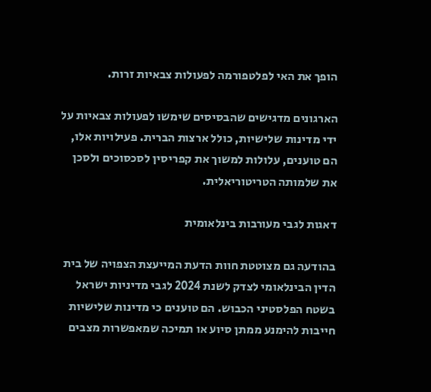הופך את האי לפלטפורמה לפעולות צבאיות זרות.

הארגונים מדגישים שהבסיסים שימשו לפעולות צבאיות על ידי מדינות שלישיות, כולל ארצות הברית. פעילויות אלו, הם טוענים, עלולות למשוך את קפריסין לסכסוכים ולסכן את שלמותה הטריטוריאלית.

דאגות לגבי מעורבות בינלאומית

בהודעה גם מצוטטת חוות הדעת המייעצת הצפויה של בית הדין הבינלאומי לצדק לשנת 2024 לגבי מדיניות ישראל בשטח הפלסטיני הכבוש. הם טוענים כי מדינות שלישיות חייבות להימנע ממתן סיוע או תמיכה שמאפשרות מצבים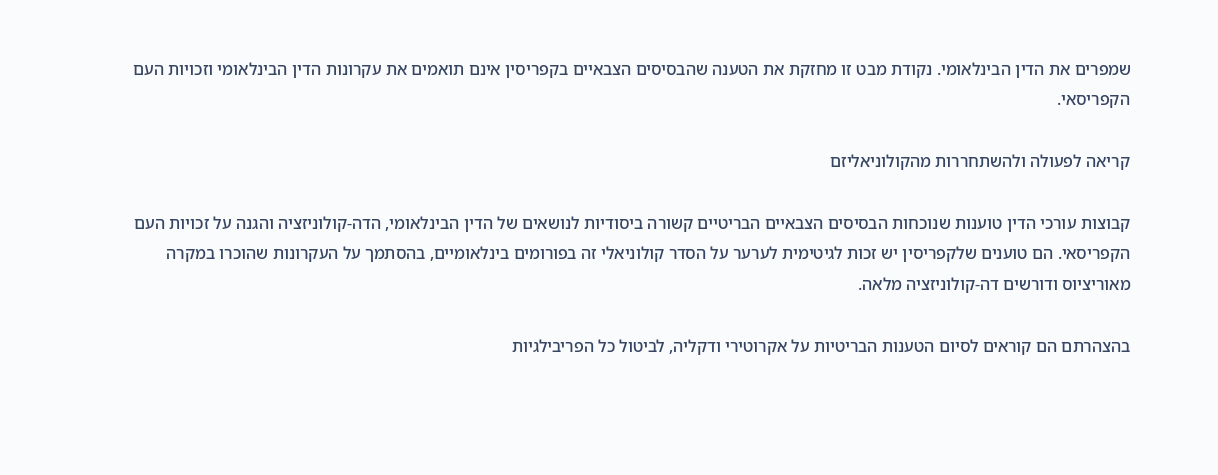שמפרים את הדין הבינלאומי. נקודת מבט זו מחזקת את הטענה שהבסיסים הצבאיים בקפריסין אינם תואמים את עקרונות הדין הבינלאומי וזכויות העם הקפריסאי.

קריאה לפעולה ולהשתחררות מהקולוניאליזם

קבוצות עורכי הדין טוענות שנוכחות הבסיסים הצבאיים הבריטיים קשורה ביסודיות לנושאים של הדין הבינלאומי, הדה-קולוניזציה והגנה על זכויות העם הקפריסאי. הם טוענים שלקפריסין יש זכות לגיטימית לערער על הסדר קולוניאלי זה בפורומים בינלאומיים, בהסתמך על העקרונות שהוכרו במקרה מאוריציוס ודורשים דה-קולוניזציה מלאה.

בהצהרתם הם קוראים לסיום הטענות הבריטיות על אקרוטירי ודקליה, לביטול כל הפריבילגיות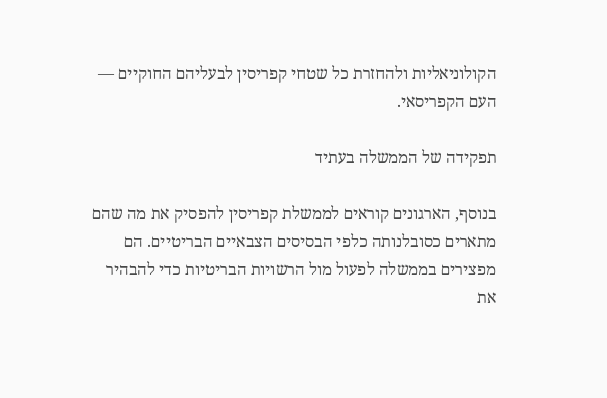הקולוניאליות ולהחזרת כל שטחי קפריסין לבעליהם החוקיים — העם הקפריסאי.

תפקידה של הממשלה בעתיד

בנוסף, הארגונים קוראים לממשלת קפריסין להפסיק את מה שהם מתארים כסובלנותה כלפי הבסיסים הצבאיים הבריטיים. הם מפצירים בממשלה לפעול מול הרשויות הבריטיות כדי להבהיר את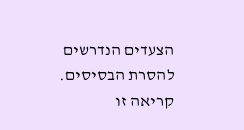הצעדים הנדרשים להסרת הבסיסים. קריאה זו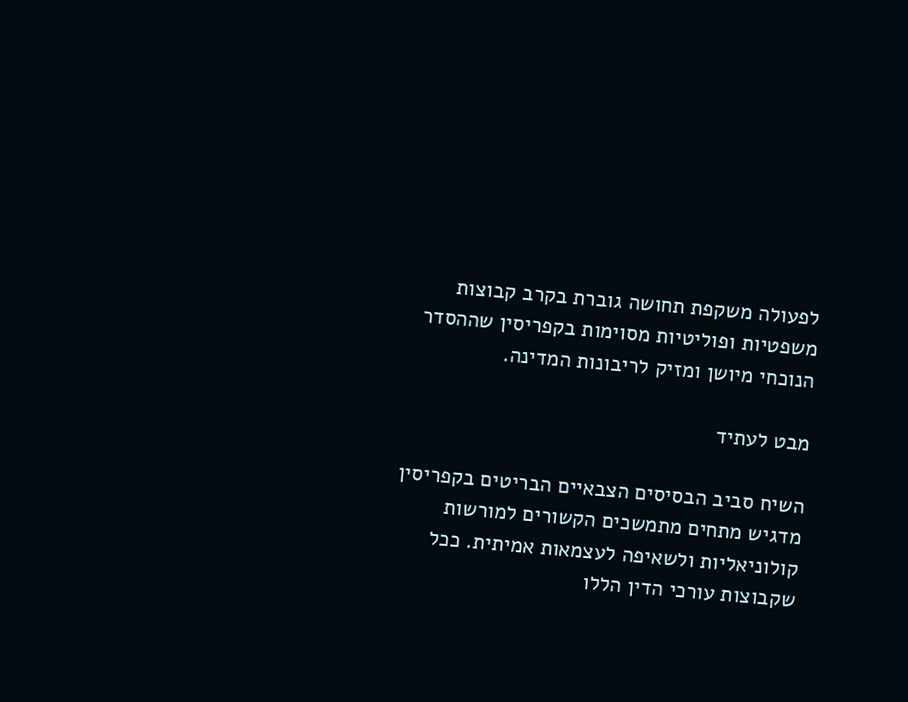לפעולה משקפת תחושה גוברת בקרב קבוצות משפטיות ופוליטיות מסוימות בקפריסין שההסדר הנוכחי מיושן ומזיק לריבונות המדינה.

מבט לעתיד

השיח סביב הבסיסים הצבאיים הבריטים בקפריסין מדגיש מתחים מתמשכים הקשורים למורשות קולוניאליות ולשאיפה לעצמאות אמיתית. ככל שקבוצות עורכי הדין הללו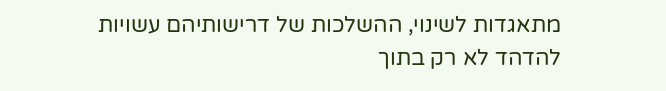מתאגדות לשינוי, ההשלכות של דרישותיהם עשויות להדהד לא רק בתוך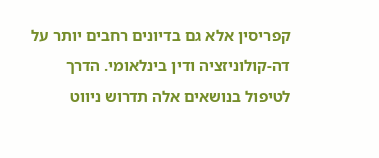קפריסין אלא גם בדיונים רחבים יותר על דה-קולוניזציה ודין בינלאומי. הדרך לטיפול בנושאים אלה תדרוש ניווט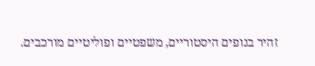זהיר בנופים היסטוריים, משפטיים ופוליטיים מורכבים.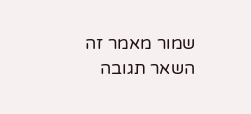שמור מאמר זה
השאר תגובה